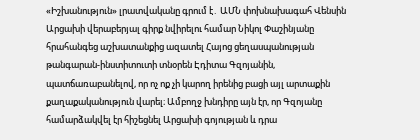«Իշխանություն» լրատվականը գրում է․ ԱՄՆ փոխնախագահ Վենսին Արցախի վերաբերյալ գիրք նվիրելու համար Նիկոլ Փաշինյանը հրահանգեց աշխատանքից ազատել Հայոց ցեղասպանության թանգարան-ինստիտուտի տնօրեն Էդիտա Գզոյանին, պատճառաբանելով, որ ոչ ոք չի կարող իրենից բացի այլ արտաքին քաղաքականություն վարել։ Ամբողջ խնդիրը այն էր, որ Գզոյանը համարձակվել էր հիշեցնել Արցախի գոյության և դրա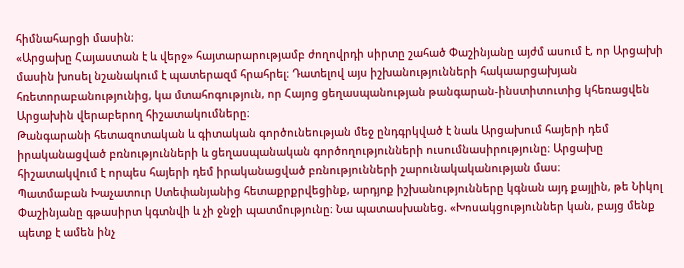հիմնահարցի մասին։
«Արցախը Հայաստան է և վերջ» հայտարարությամբ ժողովրդի սիրտը շահած Փաշինյանը այժմ ասում է, որ Արցախի մասին խոսել նշանակում է պատերազմ հրահրել։ Դատելով այս իշխանությունների հակաարցախյան հռետորաբանությունից, կա մտահոգություն, որ Հայոց ցեղասպանության թանգարան-ինստիտուտից կհեռացվեն Արցախին վերաբերող հիշատակումները։
Թանգարանի հետազոտական և գիտական գործունեության մեջ ընդգրկված է նաև Արցախում հայերի դեմ իրականացված բռնությունների և ցեղասպանական գործողությունների ուսումնասիրությունը։ Արցախը հիշատակվում է որպես հայերի դեմ իրականացված բռնությունների շարունակականության մաս։
Պատմաբան Խաչատուր Ստեփանյանից հետաքրքրվեցինք, արդյոք իշխանությունները կգնան այդ քայլին, թե Նիկոլ Փաշինյանը գթասիրտ կգտնվի և չի ջնջի պատմությունը։ Նա պատասխանեց. «Խոսակցություններ կան, բայց մենք պետք է ամեն ինչ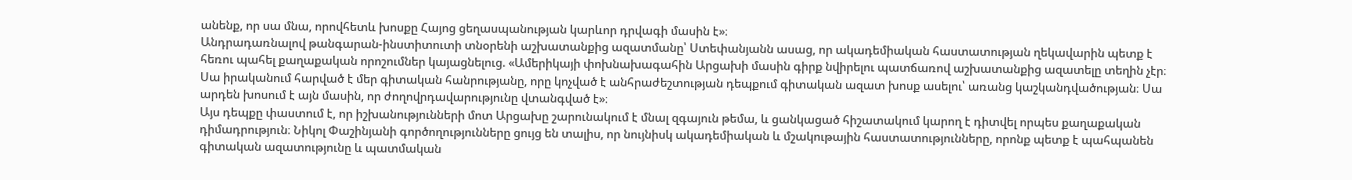անենք, որ սա մնա, որովհետև խոսքը Հայոց ցեղասպանության կարևոր դրվագի մասին է»։
Անդրադառնալով թանգարան-ինստիտուտի տնօրենի աշխատանքից ազատմանը՝ Ստեփանյանն ասաց, որ ակադեմիական հաստատության ղեկավարին պետք է հեռու պահել քաղաքական որոշումներ կայացնելուց. «Ամերիկայի փոխնախագահին Արցախի մասին գիրք նվիրելու պատճառով աշխատանքից ազատելը տեղին չէր։ Սա իրականում հարված է մեր գիտական հանրությանը, որը կոչված է անհրաժեշտության դեպքում գիտական ազատ խոսք ասելու՝ առանց կաշկանդվածության։ Սա արդեն խոսում է այն մասին, որ ժողովրդավարությունը վտանգված է»։
Այս դեպքը փաստում է, որ իշխանությունների մոտ Արցախը շարունակում է մնալ զգայուն թեմա, և ցանկացած հիշատակում կարող է դիտվել որպես քաղաքական դիմադրություն։ Նիկոլ Փաշինյանի գործողությունները ցույց են տալիս, որ նույնիսկ ակադեմիական և մշակութային հաստատությունները, որոնք պետք է պահպանեն գիտական ազատությունը և պատմական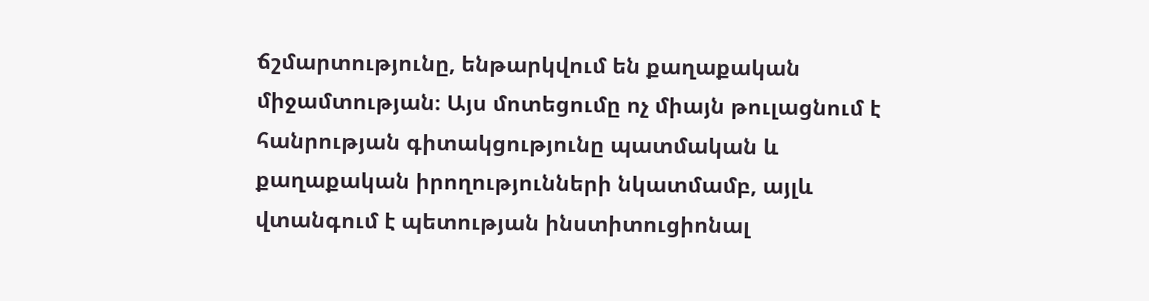ճշմարտությունը, ենթարկվում են քաղաքական միջամտության։ Այս մոտեցումը ոչ միայն թուլացնում է հանրության գիտակցությունը պատմական և քաղաքական իրողությունների նկատմամբ, այլև վտանգում է պետության ինստիտուցիոնալ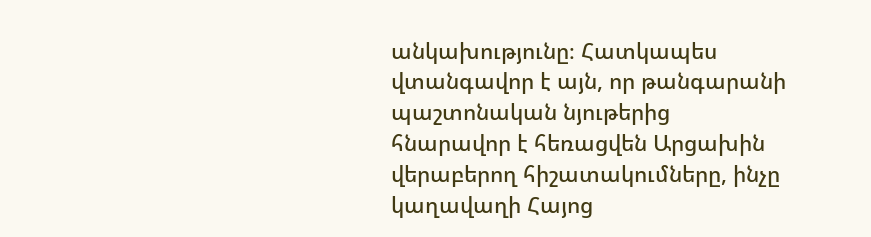անկախությունը։ Հատկապես վտանգավոր է այն, որ թանգարանի պաշտոնական նյութերից հնարավոր է հեռացվեն Արցախին վերաբերող հիշատակումները, ինչը կաղավաղի Հայոց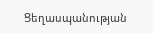Ցեղասպանության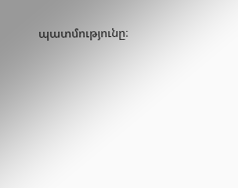պատմությունը։